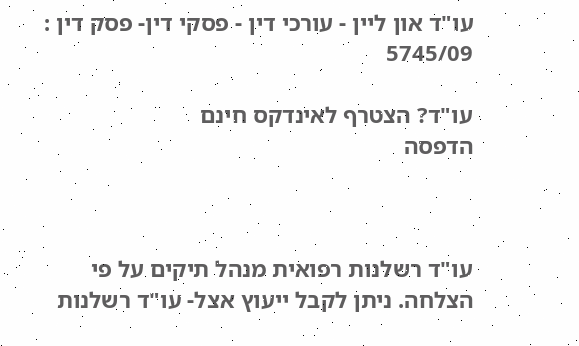עו"ד און ליין - עורכי דין - פסקי דין- פסק דין : 5745/09

עו"ד? הצטרף לאינדקס חינם
הדפסה



עו"ד רשלנות רפואית מנהל תיקים על פי הצלחה. ניתן לקבל ייעוץ אצל- עו"ד רשלנות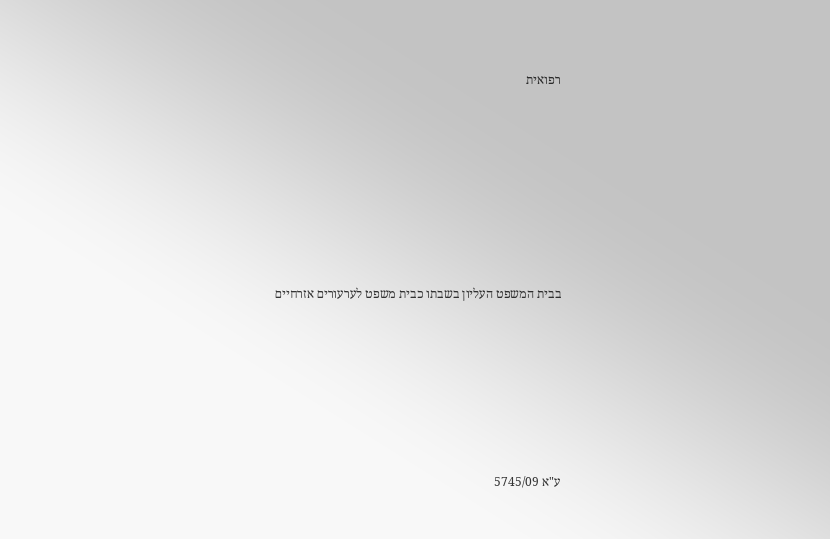רפואית







בבית המשפט העליון בשבתו כבית משפט לערעורים אזרחיים






ע"א 5745/09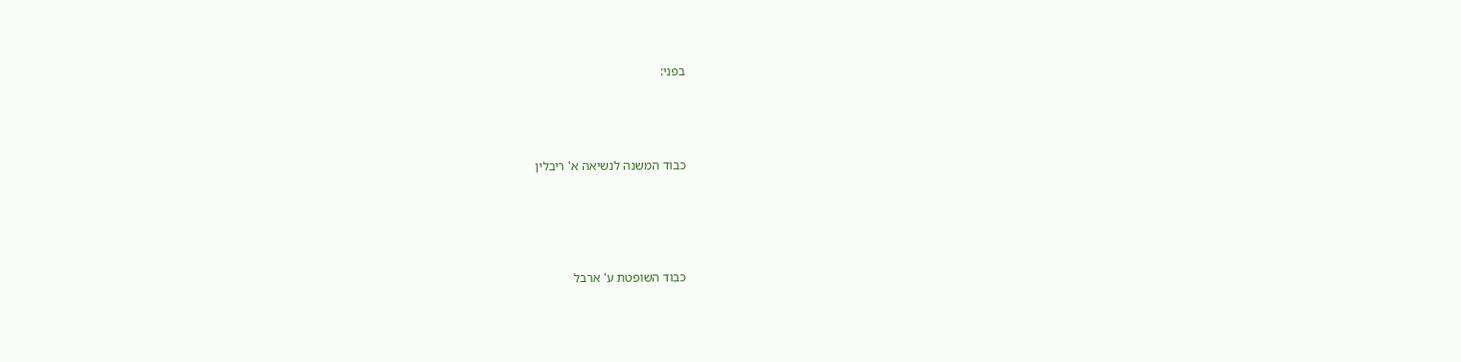בפני:




כבוד המשנה לנשיאה א' ריבלין





כבוד השופטת ע' ארבל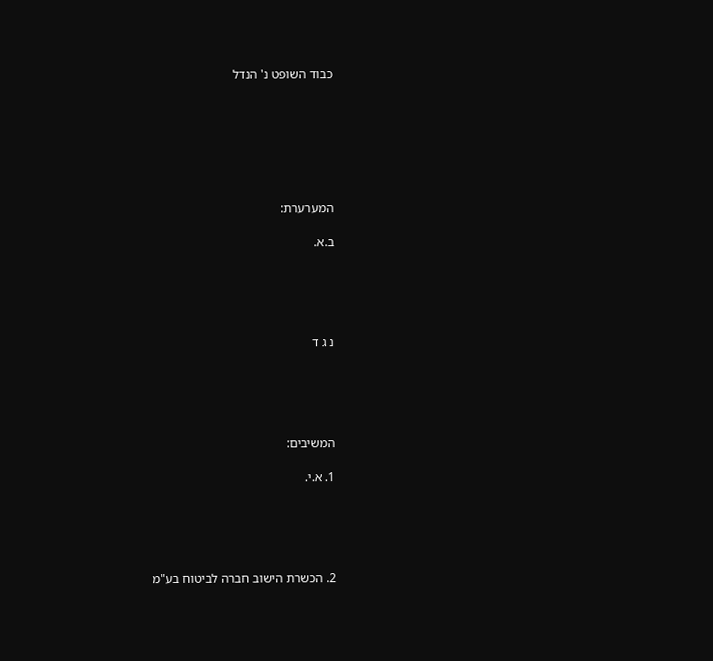כבוד השופט נ' הנדל







המערערת:

ב.א.





נ ג ד





המשיבים:

1. א.י.





2. הכשרת הישוב חברה לביטוח בע"מ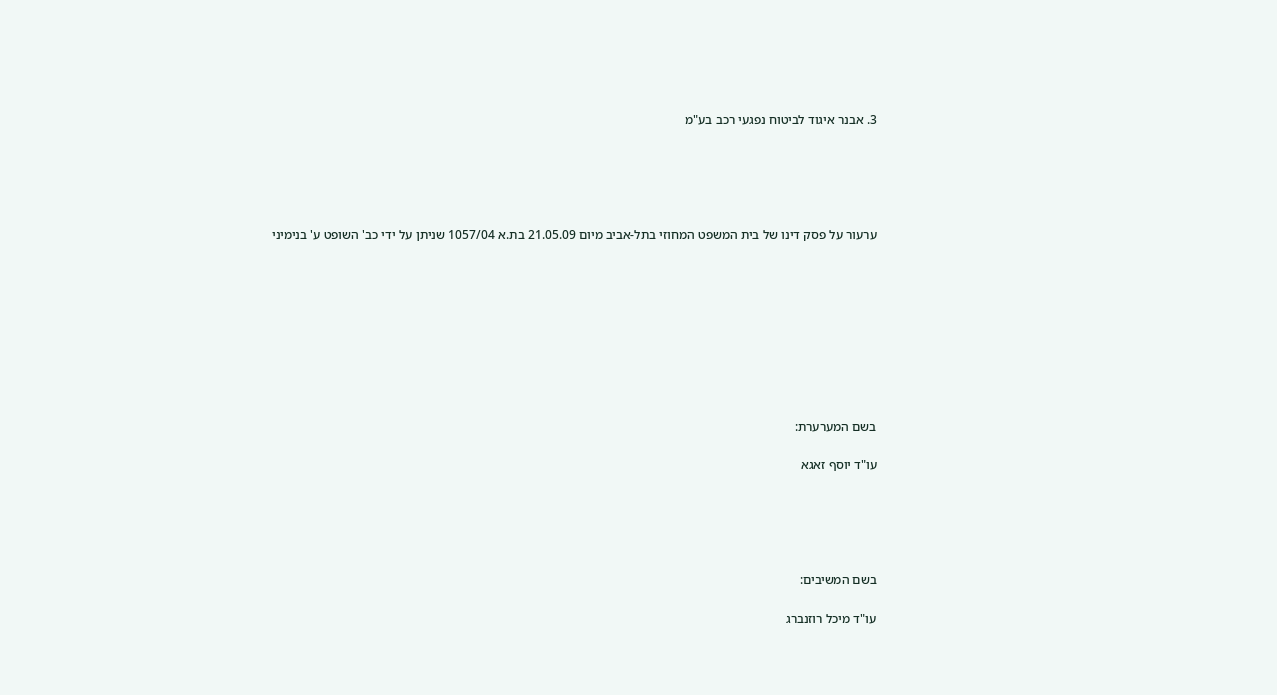3. אבנר איגוד לביטוח נפגעי רכב בע"מ





ערעור על פסק דינו של בית המשפט המחוזי בתל-אביב מיום 21.05.09 בת.א 1057/04 שניתן על ידי כב' השופט ע' בנימיני









בשם המערערת:

עו"ד יוסף זאגא





בשם המשיבים:

עו"ד מיכל רוזנברג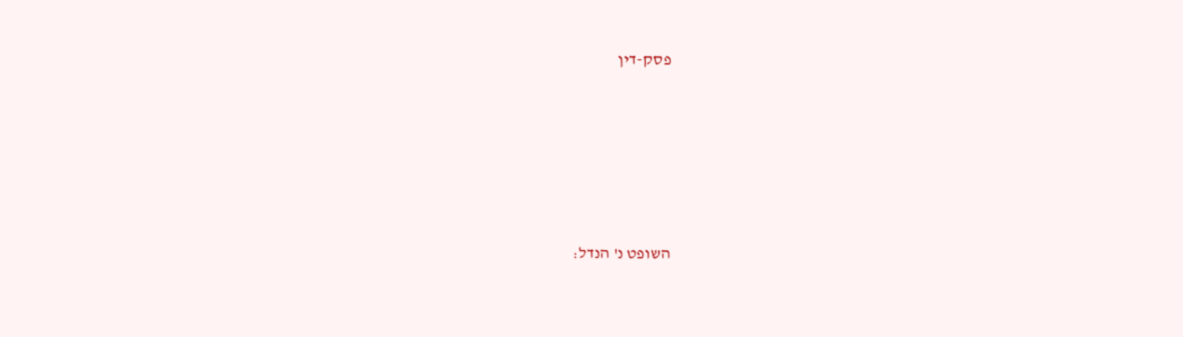פסק-דין





השופט נ' הנדל: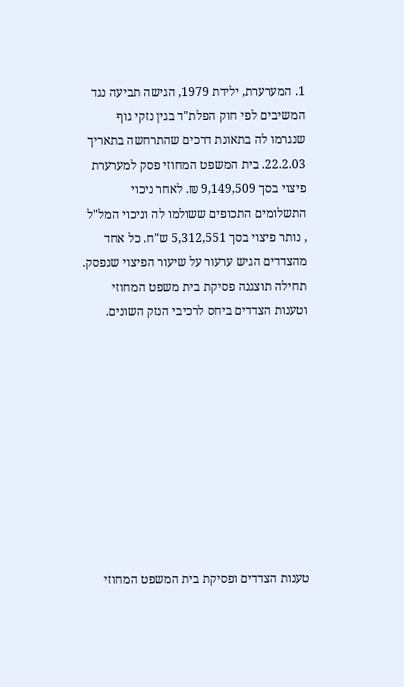1. המערערת, ילידת 1979, הגישה תביעה נגד המשיבים לפי חוק הפלת"ד בגין נזקי גוף שנגרמו לה בתאונת דרכים שהתרחשה בתאריך 22.2.03. בית המשפט המחוזי פסק למערערת פיצוי בסך 9,149,509 ₪. לאחר ניכוי התשלומים התכופים ששולמו לה וניכוי המל"ל , נותר פיצוי בסך 5,312,551 ש"ח. כל אחד מהצדדים הגיש ערעור על שיעור הפיצוי שנפסק. תחילה תוצגנה פסיקת בית משפט המחוזי וטענות הצדדים ביחס לרכיבי הנזק השונים.










טענות הצדדים ופסיקת בית המשפט המחוזי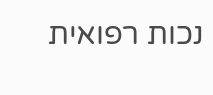נכות רפואית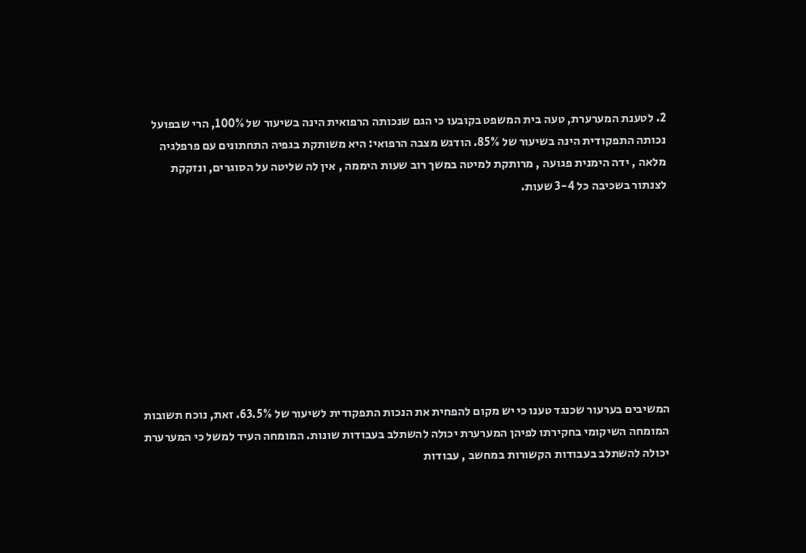2. לטענת המערערת, טעה בית המשפט בקובעו כי הגם שנכותה הרפואית הינה בשיעור של 100%, הרי שבפועל נכותה התפקודית הינה בשיעור של 85%. הודגש מצבה הרפואי: היא משותקת בגפיה התחתונים עם פרפלגיה מלאה , ידה הימנית פגועה , מרותקת למיטה במשך רוב שעות היממה , אין לה שליטה על הסוגרים, ונזקקת לצנתור בשכיבה כל 3-4 שעות.









המשיבים בערעור שכנגד טענו כי יש מקום להפחית את הנכות התפקודית לשיעור של 63.5%. זאת, נוכח תשובות המומחה השיקומי בחקירתו לפיהן המערערת יכולה להשתלב בעבודות שונות. המומחה העיד למשל כי המערערת יכולה להשתלב בעבודות הקשורות במחשב , עבודות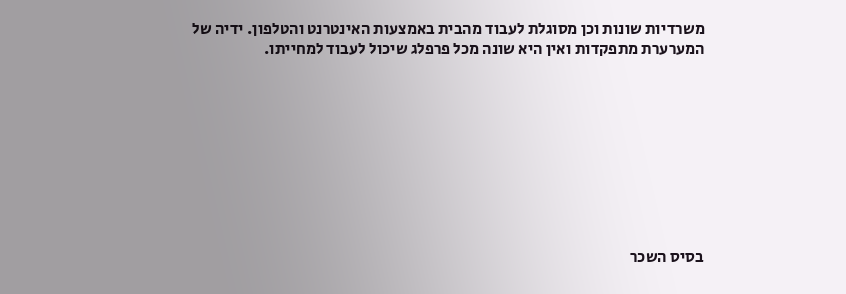משרדיות שונות וכן מסוגלת לעבוד מהבית באמצעות האינטרנט והטלפון. ידיה של המערערת מתפקדות ואין היא שונה מכל פרפלג שיכול לעבוד למחייתו.









בסיס השכר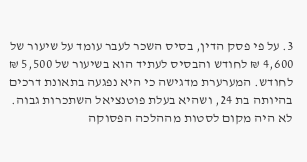3. על פי פסק הדין, בסיס השכר לעבר עומד על שיעור של 4,600 ₪ לחודש והבסיס לעתיד הוא בשיעור של 5,500 ₪ לחודש. המערערת מדגישה כי היא נפגעה בתאונת דרכים בהיותה בת 24, ושהיא בעלת פוטנציאל השתכרות גבוה. לא היה מקום לסטות מההלכה הפסוקה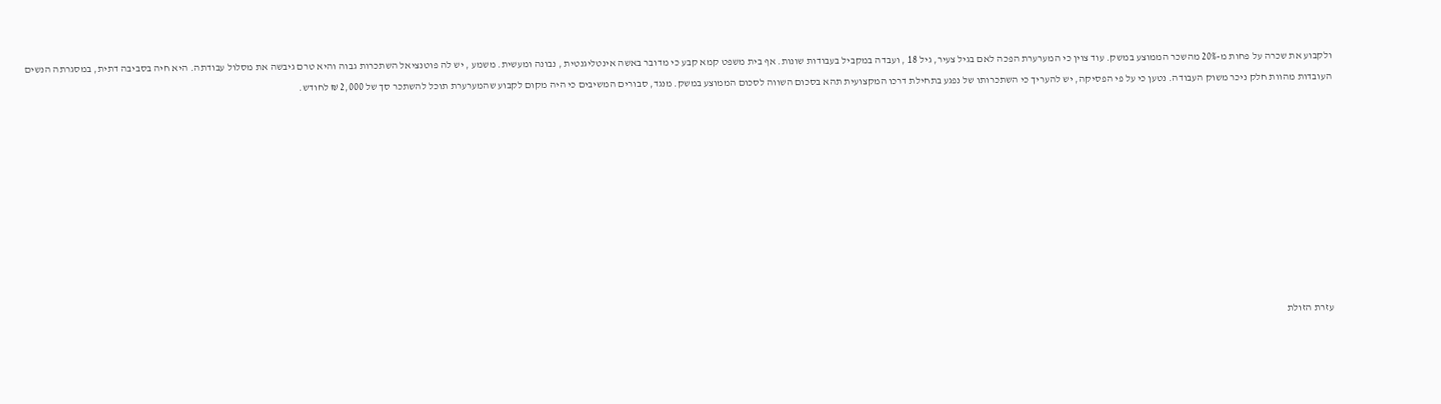ולקבוע את שכרה על פחות מ-20% מהשכר הממוצע במשק. עוד צוין כי המערערת הפכה לאם בגיל צעיר, גיל 18 , ועבדה במקביל בעבודות שונות. אף בית משפט קמא קבע כי מדובר באשה אינטליגנטית , נבונה ומעשית. משמע , יש לה פוטנציאל השתכרות גבוה והיא טרם גיבשה את מסלול עבודתה. היא חיה בסביבה דתית, במסגרתה הנשים העובדות מהוות חלק ניכר משוק העבודה. נטען כי על פי הפסיקה, יש להעריך כי השתכרותו של נפגע בתחילת דרכו המקצועית תהא בסכום השווה לסכום הממוצע במשק. מנגד, סבורים המשיבים כי היה מקום לקבוע שהמערערת תוכל להשתכר סך של 2,000 ₪ לחודש.










עזרת הזולת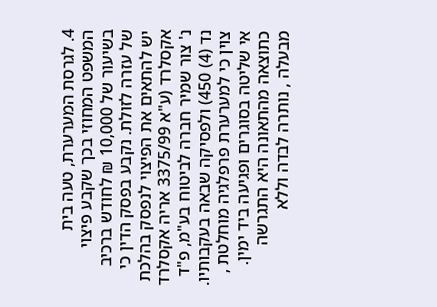4. לגרסת המערערת, טעה בית המשפט המחוזי בכך שקבע פיצוי בשיעור של 10,000 ₪ לחודש ברכיב של עזרה לזולת. נקבע בפסק הדין כי יש להתאים את הפיצוי לנפסק בהלכת אקסלרד (ע"א 3375/99 אריה אקסלרד נ' צור שמיר חברה לביטוח בע"מ, פ"ד נד (4) 450) ולפסיקה שבאה בעקבותיו. צוין כי למערערת פרפלגיה מוחלטת , אי שליטה בסוגרים ופגיעה ביד ימין. כתוצאה מהתאונה היא התגרשה מבעלה , נותרה לבדה וללא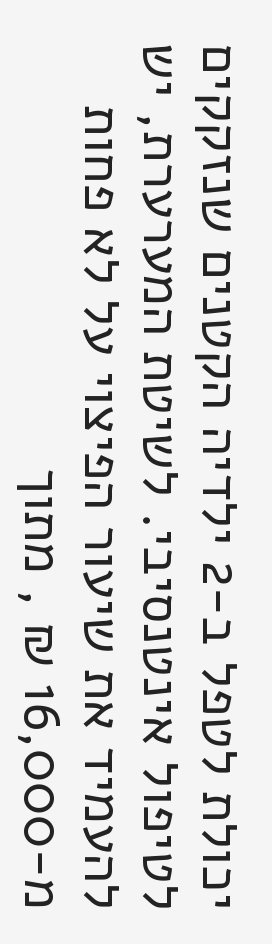יכולת לטפל ב-2 ילדיה הקטנים שנזקקים לטיפול אינטנסיבי. לשיטת המערערת, יש להעמיד את שיעור הפיצוי על לא פחות מ-16,000 ₪ , מתוך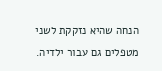הנחה שהיא נזקקת לשני מטפלים גם עבור ילדיה.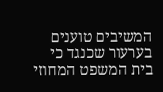המשיבים טוענים בערעור שכנגד כי בית המשפט המחוזי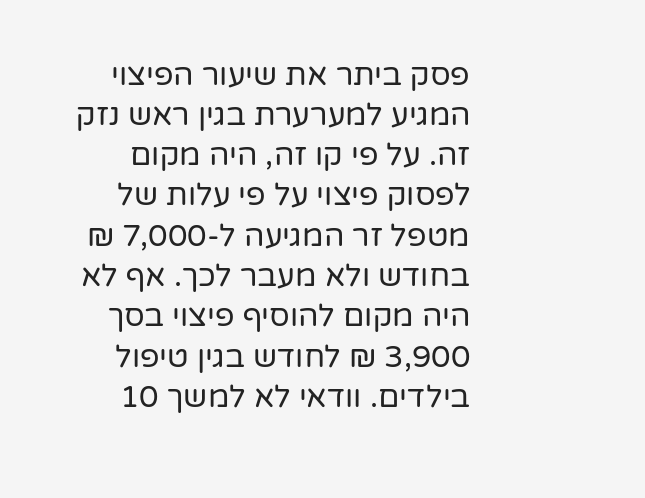פסק ביתר את שיעור הפיצוי המגיע למערערת בגין ראש נזק זה. על פי קו זה, היה מקום לפסוק פיצוי על פי עלות של מטפל זר המגיעה ל-7,000 ₪ בחודש ולא מעבר לכך. אף לא היה מקום להוסיף פיצוי בסך 3,900 ₪ לחודש בגין טיפול בילדים. וודאי לא למשך 10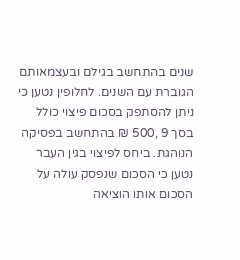שנים בהתחשב בגילם ובעצמאותם הגוברת עם השנים. לחלופין נטען כי ניתן להסתפק בסכום פיצוי כולל בסך 9 ,500 ₪ בהתחשב בפסיקה הנוהגת. ביחס לפיצוי בגין העבר נטען כי הסכום שנפסק עולה על הסכום אותו הוציאה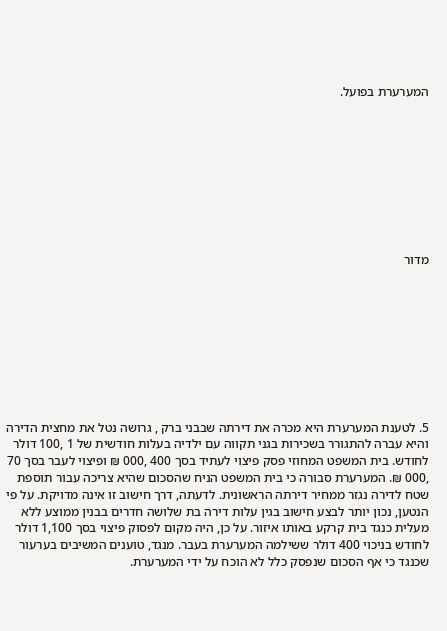המערערת בפועל.









מדור









5. לטענת המערערת היא מכרה את דירתה שבבני ברק , גרושה נטל את מחצית הדירה והיא עברה להתגורר בשכירות בגני תקווה עם ילדיה בעלות חודשית של 1 ,100 דולר לחודש. בית המשפט המחוזי פסק פיצוי לעתיד בסך 400 ,000 ₪ ופיצוי לעבר בסך 70 ,000 ₪. המערערת סבורה כי בית המשפט הניח שהסכום שהיא צריכה עבור תוספת שטח לדירה נגזר ממחיר דירתה הראשונית. לדעתה, דרך חישוב זו אינה מדויקת. על פי הנטען, נכון יותר לבצע חישוב בגין עלות דירה בת שלושה חדרים בבנין ממוצע ללא מעלית כנגד בית קרקע באותו איזור. על כן, היה מקום לפסוק פיצוי בסך 1,100 דולר לחודש בניכוי 400 דולר ששילמה המערערת בעבר. מנגד, טוענים המשיבים בערעור שכנגד כי אף הסכום שנפסק כלל לא הוכח על ידי המערערת.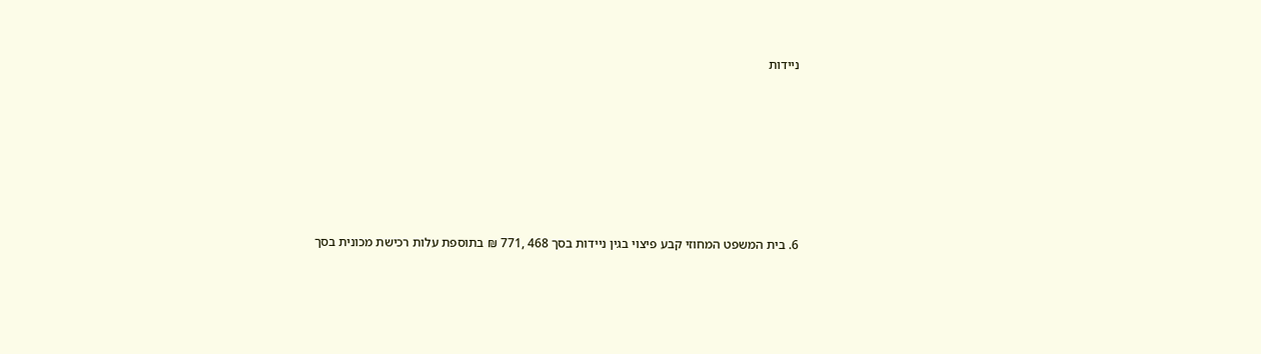ניידות









6. בית המשפט המחוזי קבע פיצוי בגין ניידות בסך 468 ,771 ₪ בתוספת עלות רכישת מכונית בסך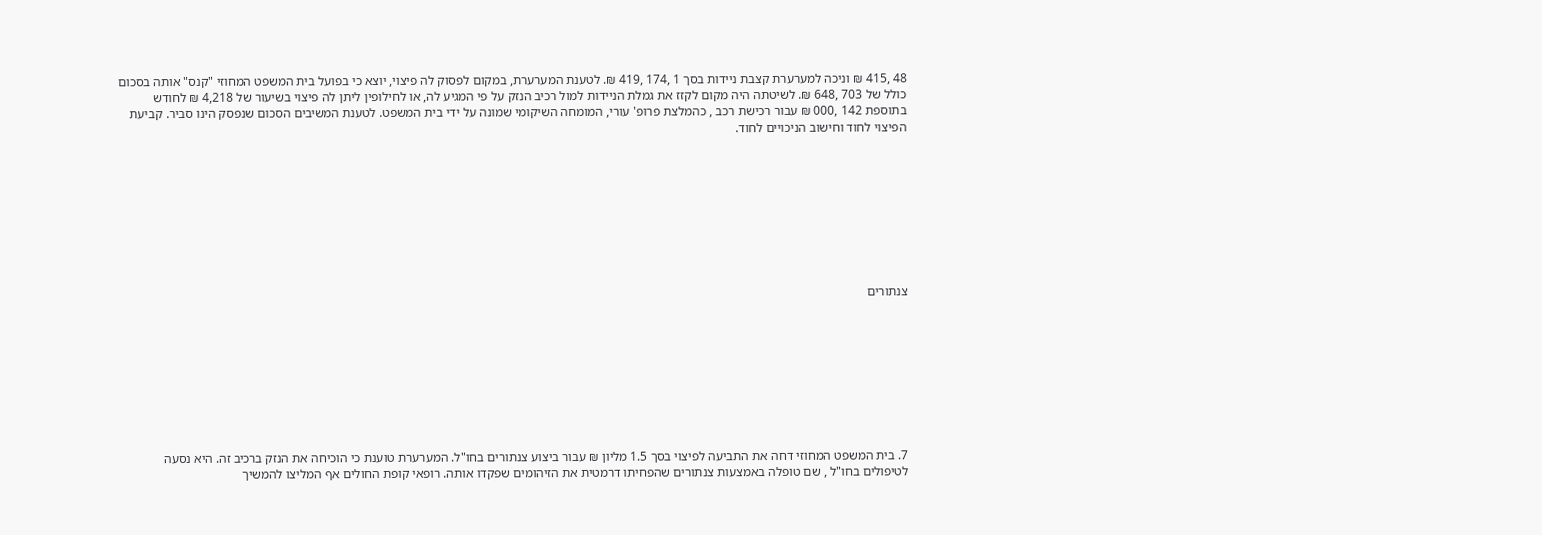48 ,415 ₪ וניכה למערערת קצבת ניידות בסך 1 ,174 ,419 ₪. לטענת המערערת, במקום לפסוק לה פיצוי, יוצא כי בפועל בית המשפט המחוזי "קנס" אותה בסכום כולל של 703 ,648 ₪. לשיטתה היה מקום לקזז את גמלת הניידות למול רכיב הנזק על פי המגיע לה, או לחילופין ליתן לה פיצוי בשיעור של 4,218 ₪ לחודש בתוספת 142 ,000 ₪ עבור רכישת רכב , כהמלצת פרופ' עורי, המומחה השיקומי שמונה על ידי בית המשפט. לטענת המשיבים הסכום שנפסק הינו סביר. קביעת הפיצוי לחוד וחישוב הניכויים לחוד.









צנתורים









7. בית המשפט המחוזי דחה את התביעה לפיצוי בסך 1.5 מליון ₪ עבור ביצוע צנתורים בחו"ל. המערערת טוענת כי הוכיחה את הנזק ברכיב זה. היא נסעה לטיפולים בחו"ל , שם טופלה באמצעות צנתורים שהפחיתו דרמטית את הזיהומים שפקדו אותה. רופאי קופת החולים אף המליצו להמשיך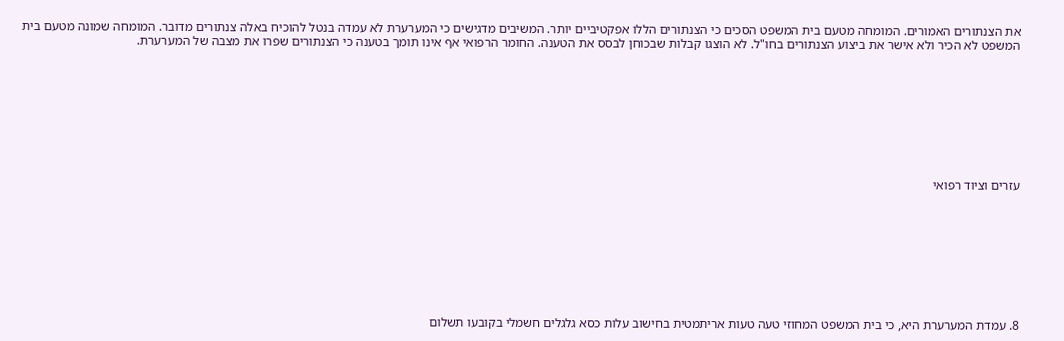את הצנתורים האמורים. המומחה מטעם בית המשפט הסכים כי הצנתורים הללו אפקטיביים יותר. המשיבים מדגישים כי המערערת לא עמדה בנטל להוכיח באלה צנתורים מדובר. המומחה שמונה מטעם בית המשפט לא הכיר ולא אישר את ביצוע הצנתורים בחו"ל. לא הוצגו קבלות שבכוחן לבסס את הטענה. החומר הרפואי אף אינו תומך בטענה כי הצנתורים שפרו את מצבה של המערערת.









עזרים וציוד רפואי









8. עמדת המערערת היא, כי בית המשפט המחוזי טעה טעות אריתמטית בחישוב עלות כסא גלגלים חשמלי בקובעו תשלום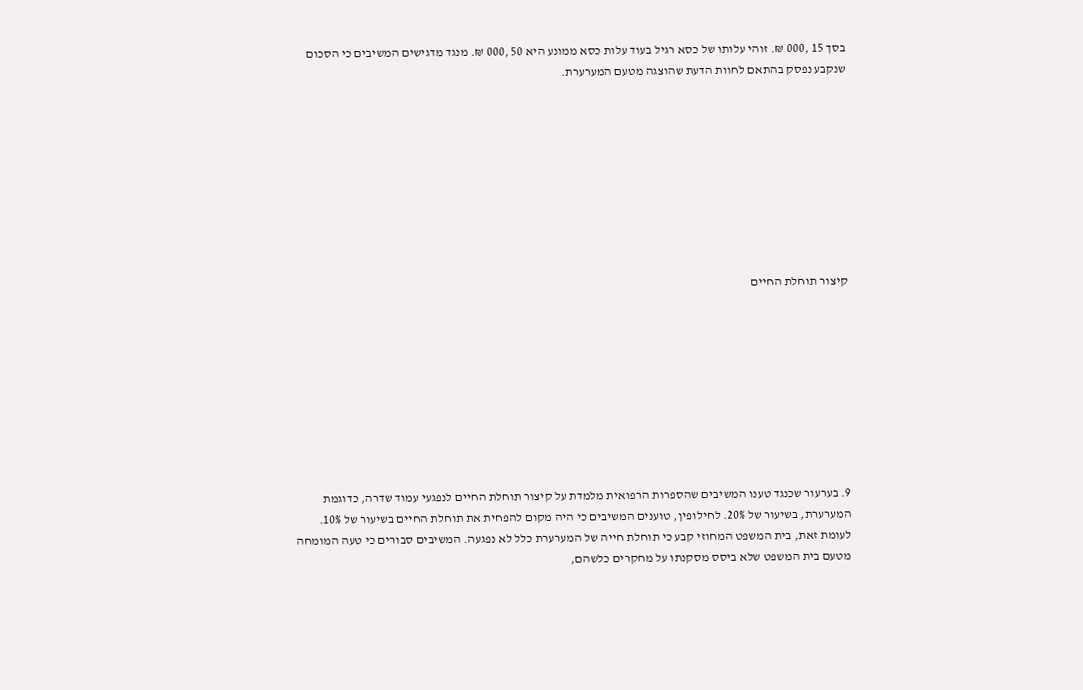בסך 15 ,000 ₪. זוהי עלותו של כסא רגיל בעוד עלות כסא ממונע היא 50 ,000 ₪. מנגד מדגישים המשיבים כי הסכום שנקבע נפסק בהתאם לחוות הדעת שהוצגה מטעם המערערת.









קיצור תוחלת החיים









9. בערעור שכנגד טענו המשיבים שהספרות הרפואית מלמדת על קיצור תוחלת החיים לנפגעי עמוד שדרה, כדוגמת המערערת, בשיעור של 20%. לחילופין, טוענים המשיבים כי היה מקום להפחית את תוחלת החיים בשיעור של 10%. לעומת זאת, בית המשפט המחוזי קבע כי תוחלת חייה של המערערת כלל לא נפגעה. המשיבים סבורים כי טעה המומחה מטעם בית המשפט שלא ביסס מסקנתו על מחקרים כלשהם,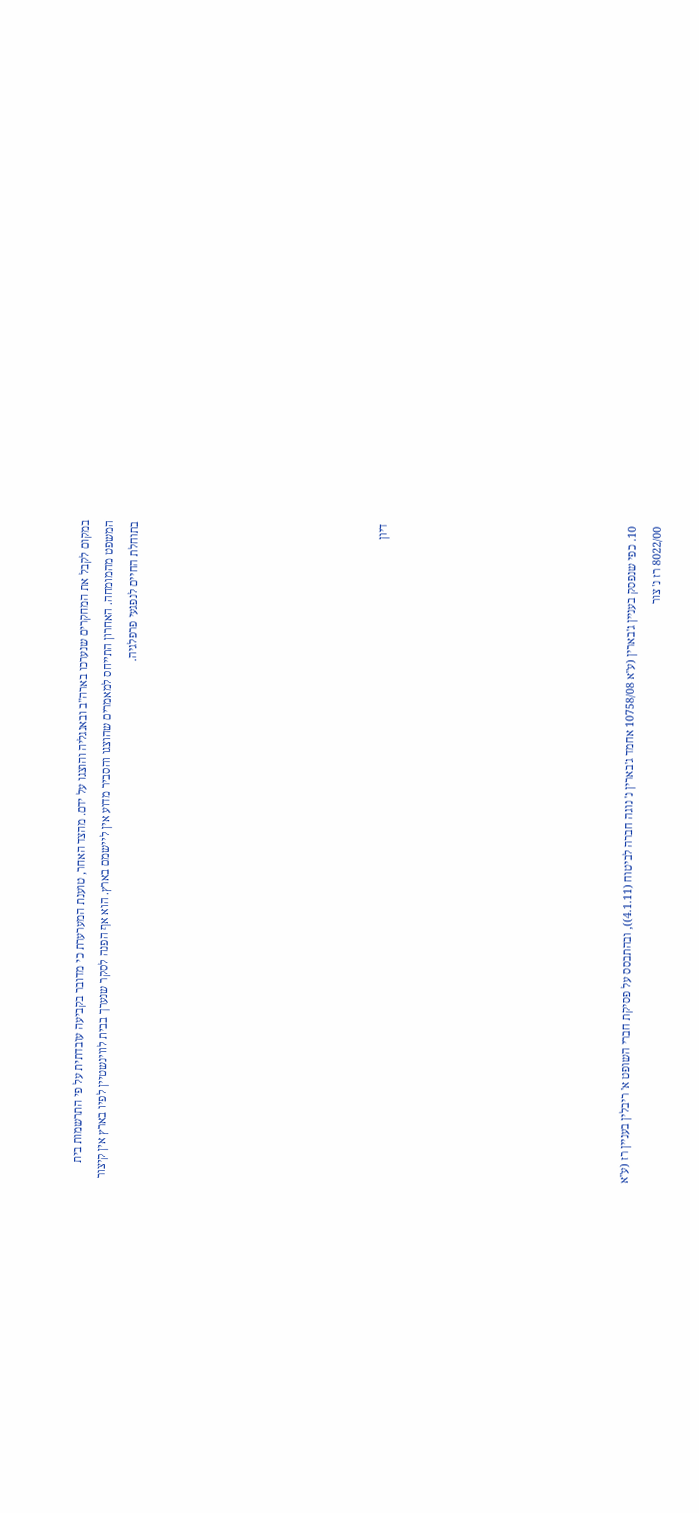במקום לקבל את המחקרים שנערכו בארה"ב ובאנגליה והוצגו על ידם. מהצד האחר, טוענת המערערת כי מדובר בקביעה עובדתית על פי התרשמות בית המשפט מהמומחה. האחרון התייחס למאמרים שהוצגו והסביר מדוע אין ליישמם בארץ. הוא אף הפנה לסקר שנערך בבית לווינשטיין לפיו בארץ אין קיצור בתוחלת החיים לנפגעי פרפלגיה.









דיון









10. כפי שנפסק בעניין ג'בארין (ע"א 10758/08 אחמד ג'בארין נ' נוגה חברה לביטוח (4.1.11)), ובהתבסס על פסיקת חברי השופט א' ריבלין בעניין רז (ע"א 8022/00 רז נ' צור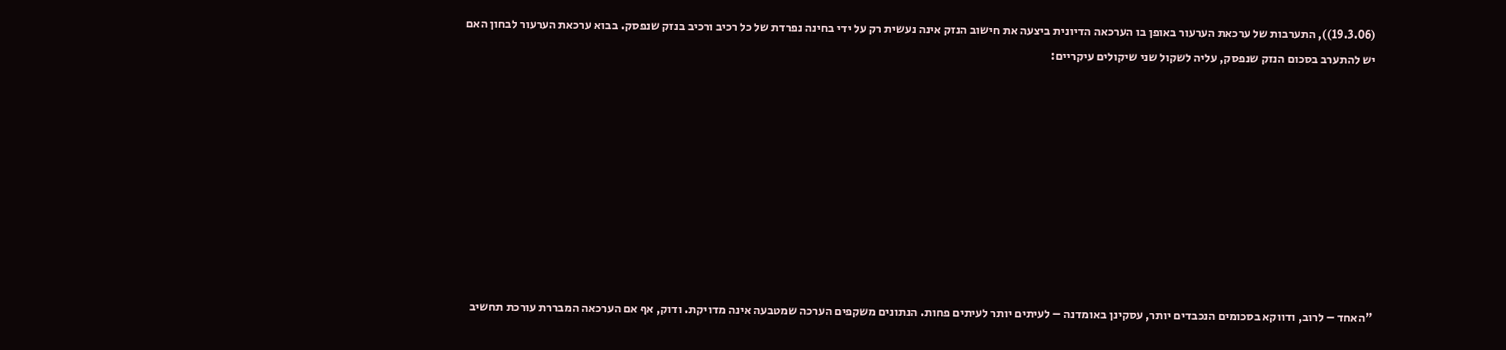(19.3.06)), התערבות של ערכאת הערעור באופן בו הערכאה הדיונית ביצעה את חישוב הנזק אינה נעשית רק על ידי בחינה נפרדת של כל רכיב ורכיב בנזק שנפסק. בבוא ערכאת הערעור לבחון האם יש להתערב בסכום הנזק שנפסק, עליה לשקול שני שיקולים עיקריים:









"האחד – לרוב, ודווקא בסכומים הנכבדים יותר, עסקינן באומדנה – לעיתים יותר לעיתים פחות. הנתונים משקפים הערכה שמטבעה אינה מדויקת. ודוק, אף אם הערכאה המבררת עורכת תחשיב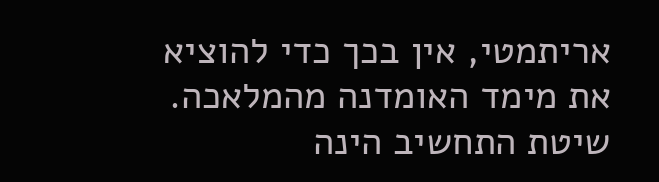אריתמטי, אין בכך כדי להוציא את מימד האומדנה מהמלאכה. שיטת התחשיב הינה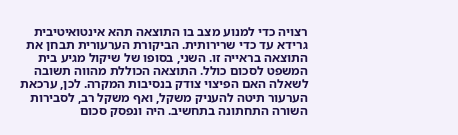רצויה כדי למנוע מצב בו התוצאה תהא אינטואיטיבית גרידא עד כדי שרירותית. הביקורת הערעורית תבחן את התוצאה בראייה זו. השני, בסופו של שיקול מגיע בית המשפט לסכום כולל. התוצאה הכוללת מהווה תשובה לשאלה האם הפיצוי צודק בנסיבות המקרה. לכן, ערכאת הערעור תיטה להעניק משקל, ואף משקל רב, לסבירות השורה התחתונה בתחשיב. היה ונפסק סכום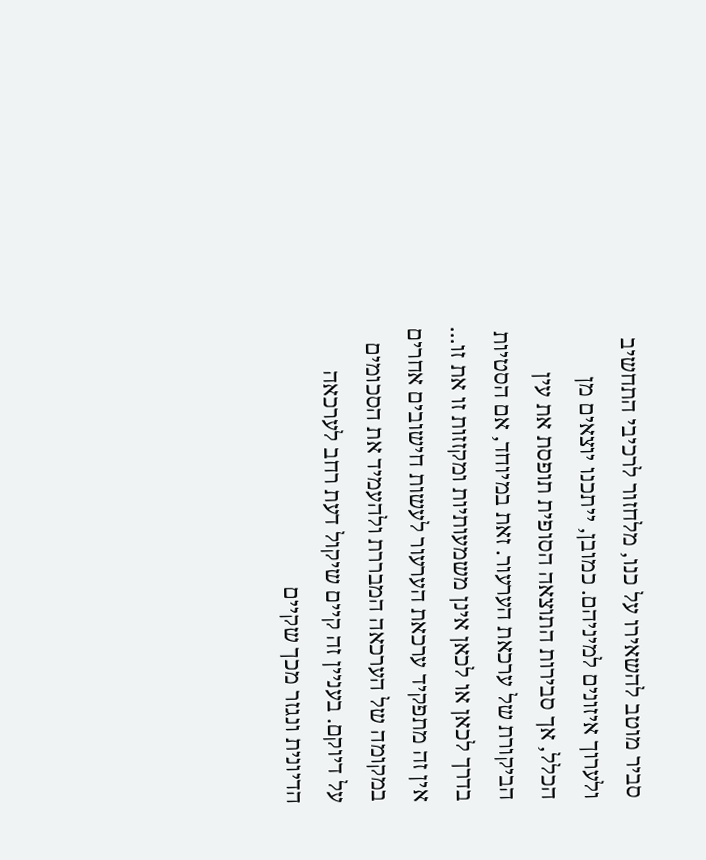סביר מוטב להשאירו על כנו, מלחזור לרכיבי התחשיב ולערוך איזונים למיניהם. כמובן, ייתכנו יוצאים מן הכלל, אך סבירות התוצאה הסופית תופסת את עין הביקורת של ערכאת הערעור. זאת במיוחד, אם הסטיות בדרך לכאן או לכאן אינן משמעותיות ומקזזות זו את זו... אין זה מתפקיד ערכאת הערעור לעשות חישובים אחרים במקומה של הערכאה המבררת ולהעמיד את הסכומים על דיוקם. בעניין זה קיים שיקול דעת רחב לערכאה הדיונית ונגזר מכך שקיים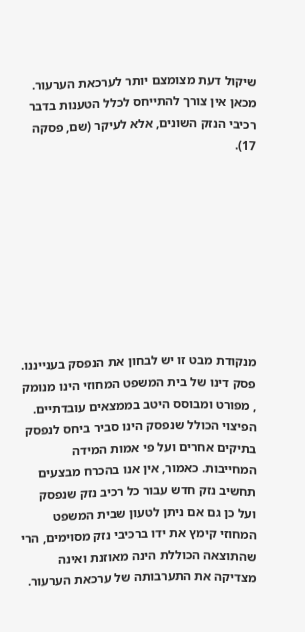שיקול דעת מצומצם יותר לערכאת הערעור. מכאן אין צורך להתייחס לכלל הטענות בדבר רכיבי הנזק השונים, אלא לעיקר (שם, פסקה 17).









מנקודת מבט זו יש לבחון את הנפסק בענייננו. פסק דינו של בית המשפט המחוזי הינו מנומק , מפורט ומבוסס היטב בממצאים עובדתיים. הפיצוי הכולל שנפסק הינו סביר ביחס לנפסק בתיקים אחרים ועל פי אמות המידה המחייבות. כאמור, אין אנו בהכרח מבצעים תחשיב נזק חדש עבור כל רכיב נזק שנפסק ועל כן גם אם ניתן לטעון שבית המשפט המחוזי קימץ את ידו ברכיבי נזק מסוימים, הרי שהתוצאה הכוללת הינה מאוזנת ואינה מצדיקה את התערבותה של ערכאת הערעור.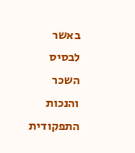באשר לבסיס השכר והנכות התפקודית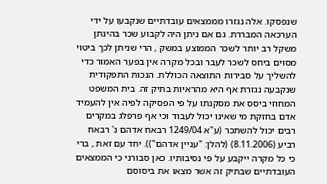שנפסקו. אלה נגזרו מממצאים עובדתיים שנקבעו על ידי הערכאה המבררת. גם אם ניתן היה לקבוע שכר בהינתן משקל רב יותר לשכר הממוצע במשק , הרי שניתן לכך ביטוי מסוים ביחס לשכר לעבר ובכל מקרה אין בפער האמור כדי להשליך על סבירות התוצאה הכוללת. הנכות התפקודית שנקבעה נגזרת אף היא מהראיות בתיק זה. בית המשפט המחוזי ביסס את מסקנתו על פי הפסיקה לפיה אין להעמיד אדם בחזקת מי שאינו יכול לעבוד וכי אף פרפלג במקרים רבים יכול להשתכר (ע"א 1249/04 רבאח אדהם נ' רבאח רביע (8.11.2006) (להלן: "עניין אדהם")). יחד עם זאת , ברי כי כל מקרה ייקבע על פי נסיבותיו. כאן סבורני כי הממצאים העובדתיים שבתיק זה אשר מצאו את ביסוסם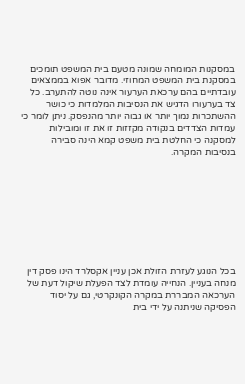במסקנות המומחה שמונה מטעם בית המשפט תומכים במסקנת בית המשפט המחוזי. מדובר אפוא בממצאים עובדתיים בהם ערכאת הערעור אינה נוטה להתערב. כל צד בערעורו הדגיש את הנסיבות המלמדות כי כושר ההשתכרות נמוך יותר או גבוה יותר מהנפסק. ניתן לומר כי עמדות הצדדים בנקודה מקזזות זו את זו ומובילות למסקנה כי החלטת בית משפט קמא הינה סבירה בנסיבות המקרה.









בכל הנוגע לעזרת הזולת אכן עניין אקסלרד הינו פסק דין מנחה בעניין. הנחייה עומדת לצד הפעלת שיקול דעת של הערכאה המבררת במקרה הקונקרטי, גם על יסוד הפסיקה שניתנה על ידי בית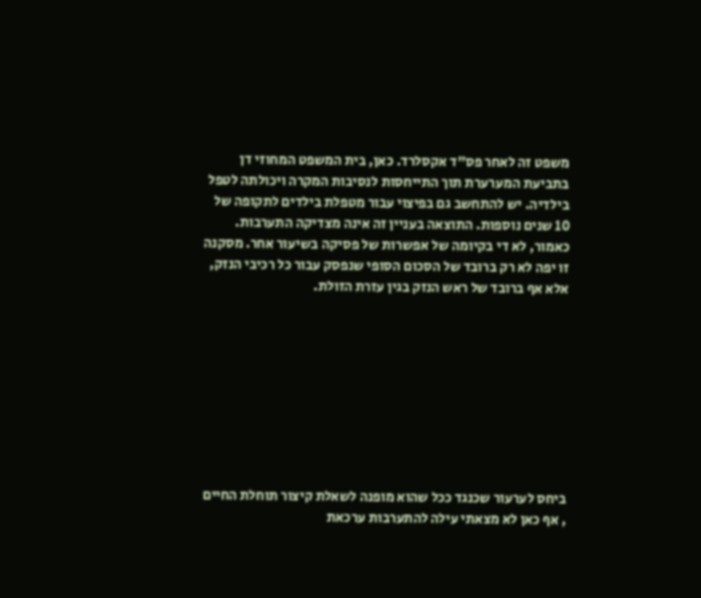משפט זה לאחר פס"ד אקסלרד. כאן, בית המשפט המחוזי דן בתביעת המערערת תוך התייחסות לנסיבות המקרה ויכולתה לטפל בילדיה. יש להתחשב גם בפיצוי עבור מטפלת בילדים לתקופה של 10 שנים נוספות. התוצאה בעניין זה אינה מצדיקה התערבות. כאמור, לא די בקיומה של אפשרות של פסיקה בשיעור אחר. מסקנה זו יפה לא רק ברובד של הסכום הסופי שנפסק עבור כל רכיבי הנזק, אלא אף ברובד של ראש הנזק בגין עזרת הזולת.









ביחס לערעור שכנגד ככל שהוא מופנה לשאלת קיצור תוחלת החיים , אף כאן לא מצאתי עילה להתערבות ערכאת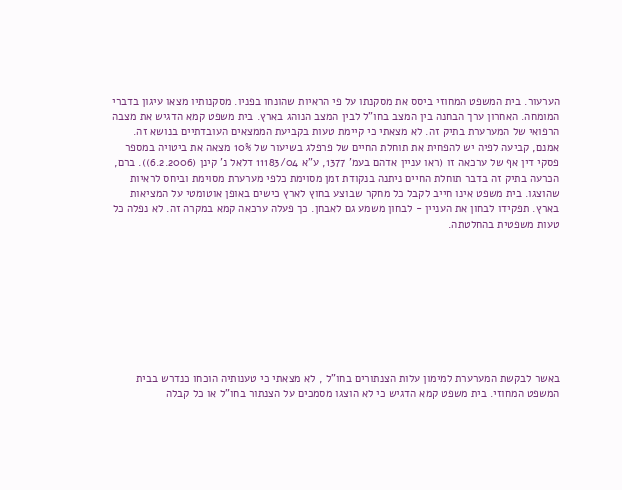הערעור. בית המשפט המחוזי ביסס את מסקנתו על פי הראיות שהונחו בפניו. מסקנותיו מצאו עיגון בדברי המומחה. האחרון ערך הבחנה בין המצב בחו"ל לבין המצב הנוהג בארץ. בית משפט קמא הדגיש את מצבה הרפואי של המערערת בתיק זה. לא מצאתי כי קיימת טעות בקביעת הממצאים העובדתיים בנושא זה. אמנם, קביעה לפיה יש להפחית את תוחלת החיים של פרפלג בשיעור של 10% מצאה את ביטויה במספר פסקי דין אף של ערכאה זו (ראו עניין אדהם בעמ' 1377, ע"א 11183/04 דלאל נ' קינן (6.2.2006)). ברם, הכרעה בתיק זה בדבר תוחלת החיים ניתנה בנקודת זמן מסוימת כלפי מערערת מסוימת וביחס לראיות שהוצגו. בית משפט אינו חייב לקבל כל מחקר שבוצע בחוץ לארץ כישים באופן אוטומטי על המציאות בארץ. תפקידו לבחון את העניין - לבחון משמע גם לאבחן. כך פעלה ערכאה קמא במקרה זה. לא נפלה כל טעות משפטית בהחלטתה.









באשר לבקשת המערערת למימון עלות הצנתורים בחו"ל , לא מצאתי כי טענותיה הוכחו כנדרש בבית המשפט המחוזי. בית משפט קמא הדגיש כי לא הוצגו מסמכים על הצנתור בחו"ל או כל קבלה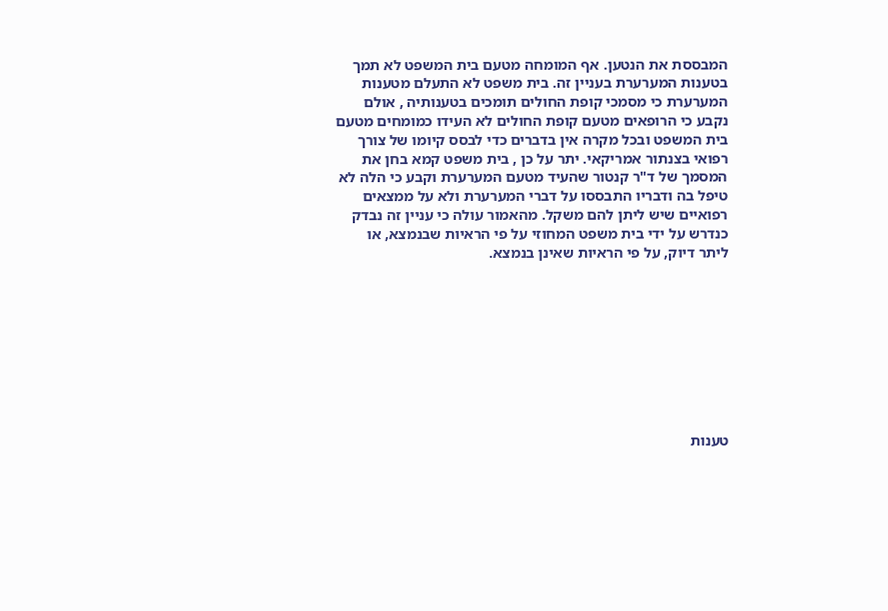המבססת את הנטען. אף המומחה מטעם בית המשפט לא תמך בטענות המערערת בעניין זה. בית משפט לא התעלם מטענות המערערת כי מסמכי קופת החולים תומכים בטענותיה , אולם נקבע כי הרופאים מטעם קופת החולים לא העידו כמומחים מטעם בית המשפט ובכל מקרה אין בדברים כדי לבסס קיומו של צורך רפואי בצנתור אמריקאי. יתר על כן , בית משפט קמא בחן את המסמך של ד"ר קנטור שהעיד מטעם המערערת וקבע כי הלה לא טיפל בה ודבריו התבססו על דברי המערערת ולא על ממצאים רפואיים שיש ליתן להם משקל. מהאמור עולה כי עניין זה נבדק כנדרש על ידי בית משפט המחוזי על פי הראיות שבנמצא, או ליתר דיוק, על פי הראיות שאינן בנמצא.









טענות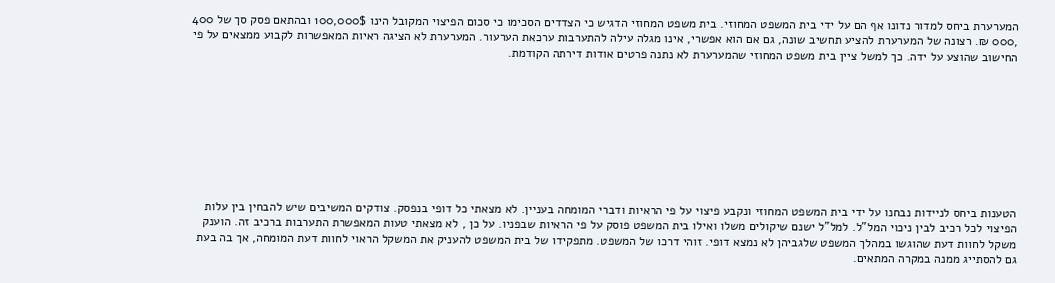המערערת ביחס למדור נדונו אף הם על ידי בית המשפט המחוזי. בית משפט המחוזי הדגיש כי הצדדים הסכימו כי סכום הפיצוי המקובל הינו 100,000$ ובהתאם פסק סך של 400 ,000 ₪. רצונה של המערערת להציע תחשיב שונה, גם אם הוא אפשרי, אינו מגלה עילה להתערבות ערכאת הערעור. המערערת לא הציגה ראיות המאפשרות לקבוע ממצאים על פי החישוב שהוצע על ידה. כך למשל ציין בית משפט המחוזי שהמערערת לא נתנה פרטים אודות דירתה הקודמת.









הטענות ביחס לניידות נבחנו על ידי בית המשפט המחוזי ונקבע פיצוי על פי הראיות ודברי המומחה בעניין. לא מצאתי כל דופי בנפסק. צודקים המשיבים שיש להבחין בין עלות הפיצוי לכל רכיב לבין ניכוי המל"ל. למל"ל ישנם שיקולים משלו ואילו בית המשפט פוסק על פי הראיות שבפניו. על כן , לא מצאתי טעות המאפשרת התערבות ברכיב זה. הוענק משקל לחוות דעת שהוגשו במהלך המשפט שלגביהן לא נמצא דופי. זוהי דרכו של המשפט. מתפקידו של בית המשפט להעניק את המשקל הראוי לחוות דעת המומחה, אך בה בעת גם להסתייג ממנה במקרה המתאים.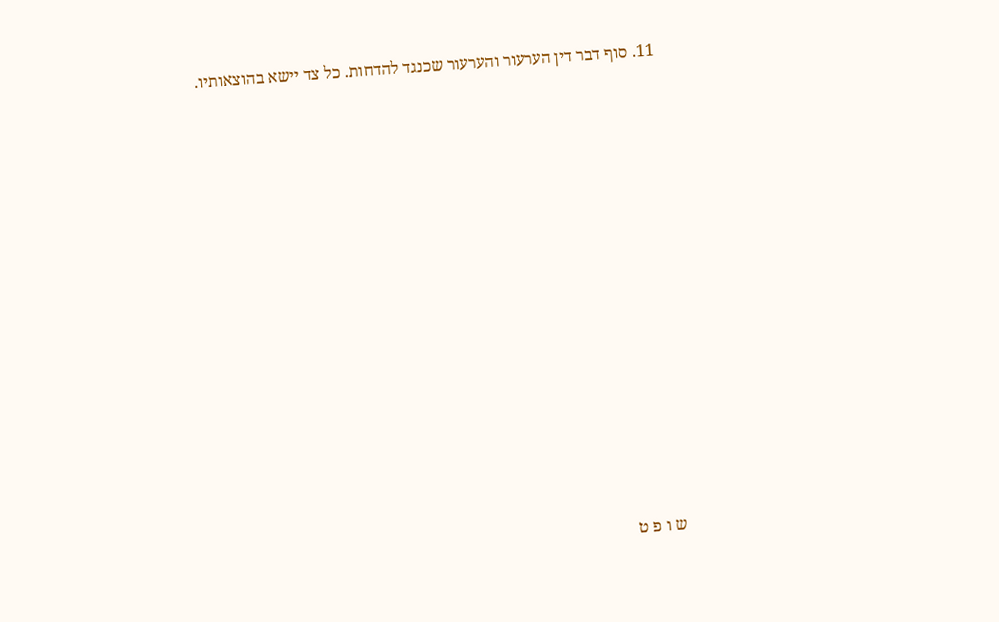11. סוף דבר דין הערעור והערעור שכנגד להדחות. כל צד יישא בהוצאותיו.

















ש ו פ ט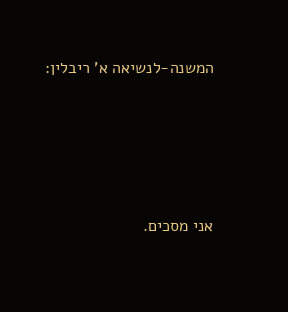המשנה-לנשיאה א' ריבלין:








אני מסכים.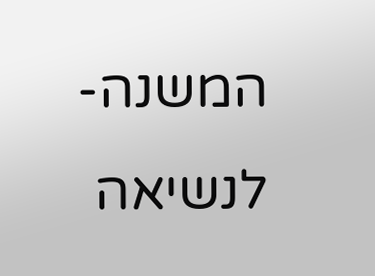המשנה-לנשיאה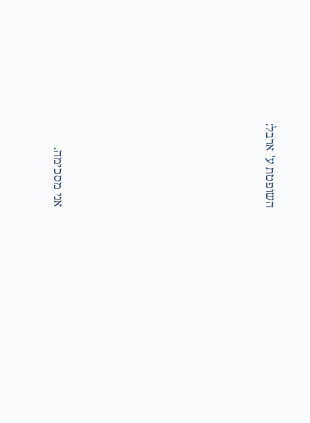השופטת ע' ארבל:








אני מסכימה.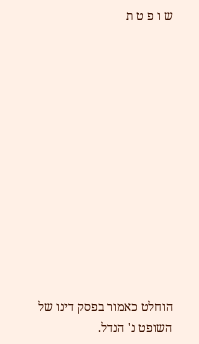ש ו פ ט ת













הוחלט כאמור בפסק דינו של השופט נ' הנדל.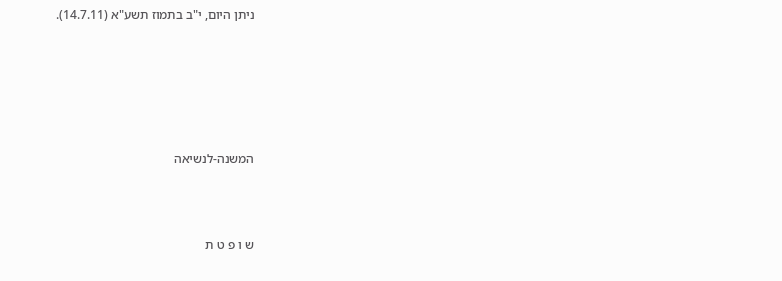ניתן היום, י"ב בתמוז תשע"א (14.7.11).









המשנה-לנשיאה





ש ו פ ט ת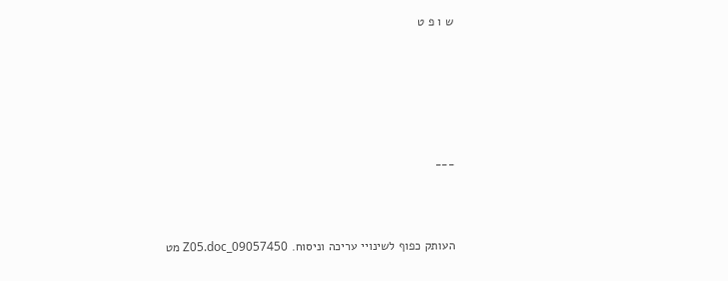ש ו פ ט









___





העותק כפוף לשינויי עריכה וניסוח. 09057450_Z05.doc מט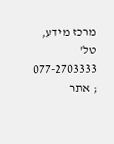מרכז מידע, טל' 077-2703333 ; אתר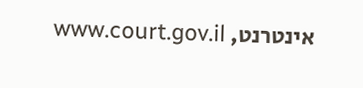אינטרנט, www.court.gov.il